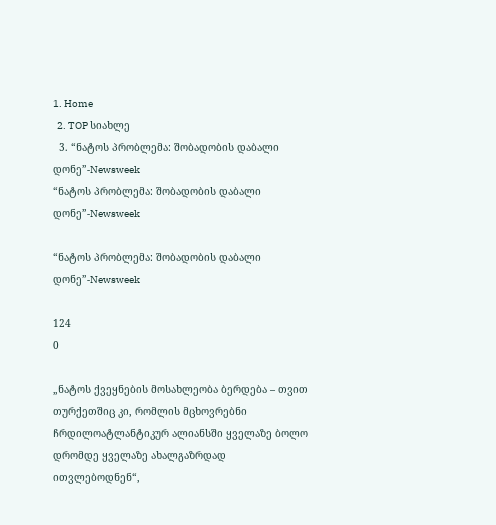1. Home
  2. TOP სიახლე
  3. “ნატოს პრობლემა: შობადობის დაბალი დონე”-Newsweek
“ნატოს პრობლემა: შობადობის დაბალი დონე”-Newsweek

“ნატოს პრობლემა: შობადობის დაბალი დონე”-Newsweek

124
0

„ნატოს ქვეყნების მოსახლეობა ბერდება – თვით თურქეთშიც კი, რომლის მცხოვრებნი ჩრდილოატლანტიკურ ალიანსში ყველაზე ბოლო დრომდე ყველაზე ახალგაზრდად ითვლებოდნენ“,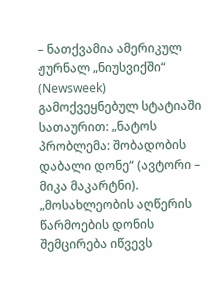– ნათქვამია ამერიკულ ჟურნალ „ნიუსვიქში“ (Newsweek) გამოქვეყნებულ სტატიაში სათაურით: „ნატოს პრობლემა: შობადობის დაბალი დონე“ (ავტორი – მიკა მაკარტნი). „მოსახლეობის აღწერის წარმოების დონის შემცირება იწვევს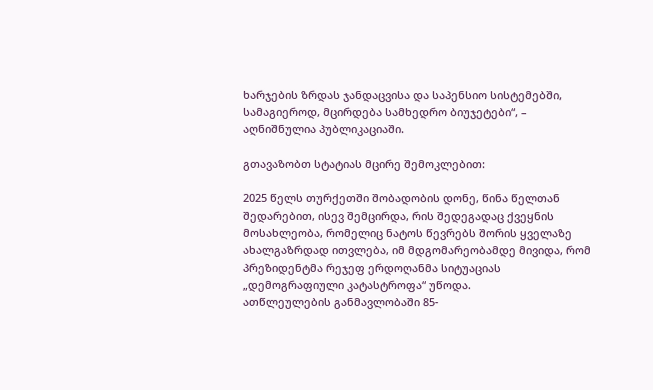ხარჯების ზრდას ჯანდაცვისა და საპენსიო სისტემებში, სამაგიეროდ, მცირდება სამხედრო ბიუჯეტები“, – აღნიშნულია პუბლიკაციაში.

გთავაზობთ სტატიას მცირე შემოკლებით:

2025 წელს თურქეთში შობადობის დონე, წინა წელთან შედარებით, ისევ შემცირდა, რის შედეგადაც ქვეყნის მოსახლეობა, რომელიც ნატოს წევრებს შორის ყველაზე ახალგაზრდად ითვლება, იმ მდგომარეობამდე მივიდა, რომ პრეზიდენტმა რეჯეფ ერდოღანმა სიტუაციას „დემოგრაფიული კატასტროფა“ უწოდა.
ათწლეულების განმავლობაში 85-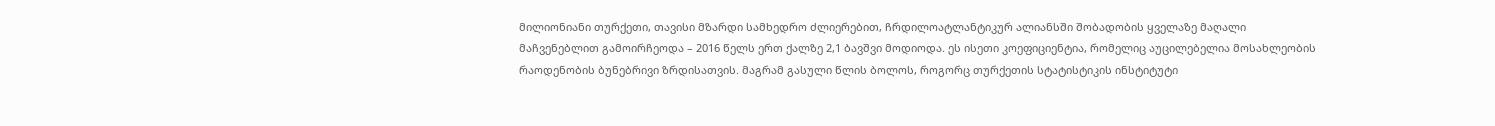მილიონიანი თურქეთი, თავისი მზარდი სამხედრო ძლიერებით, ჩრდილოატლანტიკურ ალიანსში შობადობის ყველაზე მაღალი მაჩვენებლით გამოირჩეოდა – 2016 წელს ერთ ქალზე 2,1 ბავშვი მოდიოდა. ეს ისეთი კოეფიციენტია, რომელიც აუცილებელია მოსახლეობის რაოდენობის ბუნებრივი ზრდისათვის. მაგრამ გასული წლის ბოლოს, როგორც თურქეთის სტატისტიკის ინსტიტუტი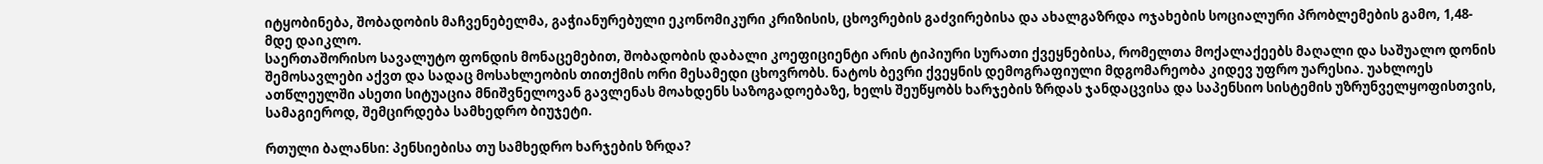იტყობინება, შობადობის მაჩვენებელმა, გაჭიანურებული ეკონომიკური კრიზისის, ცხოვრების გაძვირებისა და ახალგაზრდა ოჯახების სოციალური პრობლემების გამო, 1,48-მდე დაიკლო.
საერთაშორისო სავალუტო ფონდის მონაცემებით, შობადობის დაბალი კოეფიციენტი არის ტიპიური სურათი ქვეყნებისა, რომელთა მოქალაქეებს მაღალი და საშუალო დონის შემოსავლები აქვთ და სადაც მოსახლეობის თითქმის ორი მესამედი ცხოვრობს. ნატოს ბევრი ქვეყნის დემოგრაფიული მდგომარეობა კიდევ უფრო უარესია. უახლოეს ათწლეულში ასეთი სიტუაცია მნიშვნელოვან გავლენას მოახდენს საზოგადოებაზე, ხელს შეუწყობს ხარჯების ზრდას ჯანდაცვისა და საპენსიო სისტემის უზრუნველყოფისთვის, სამაგიეროდ, შემცირდება სამხედრო ბიუჯეტი.

რთული ბალანსი: პენსიებისა თუ სამხედრო ხარჯების ზრდა?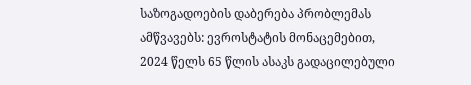საზოგადოების დაბერება პრობლემას ამწვავებს: ევროსტატის მონაცემებით, 2024 წელს 65 წლის ასაკს გადაცილებული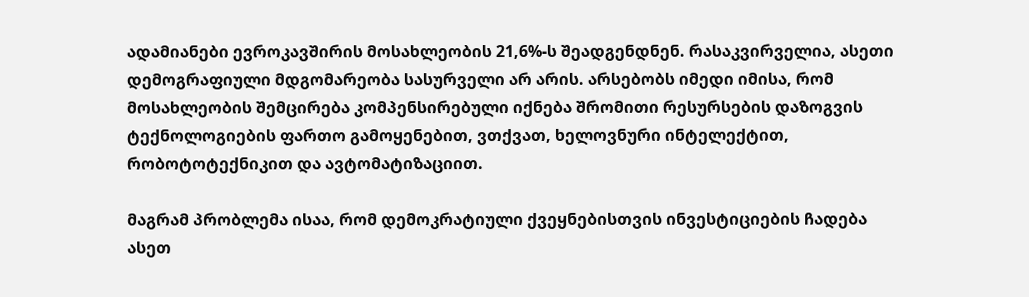ადამიანები ევროკავშირის მოსახლეობის 21,6%-ს შეადგენდნენ. რასაკვირველია, ასეთი დემოგრაფიული მდგომარეობა სასურველი არ არის. არსებობს იმედი იმისა, რომ მოსახლეობის შემცირება კომპენსირებული იქნება შრომითი რესურსების დაზოგვის ტექნოლოგიების ფართო გამოყენებით, ვთქვათ, ხელოვნური ინტელექტით, რობოტოტექნიკით და ავტომატიზაციით.

მაგრამ პრობლემა ისაა, რომ დემოკრატიული ქვეყნებისთვის ინვესტიციების ჩადება ასეთ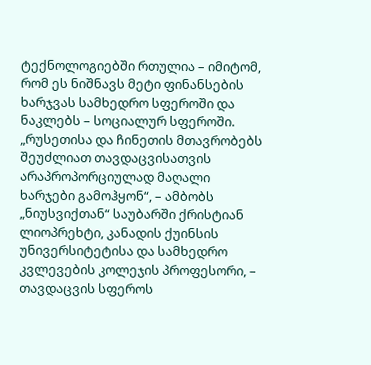ტექნოლოგიებში რთულია – იმიტომ, რომ ეს ნიშნავს მეტი ფინანსების ხარჯვას სამხედრო სფეროში და ნაკლებს – სოციალურ სფეროში. „რუსეთისა და ჩინეთის მთავრობებს შეუძლიათ თავდაცვისათვის არაპროპორციულად მაღალი ხარჯები გამოჰყონ“, – ამბობს „ნიუსვიქთან“ საუბარში ქრისტიან ლიოპრეხტი, კანადის ქუინსის უნივერსიტეტისა და სამხედრო კვლევების კოლეჯის პროფესორი, – თავდაცვის სფეროს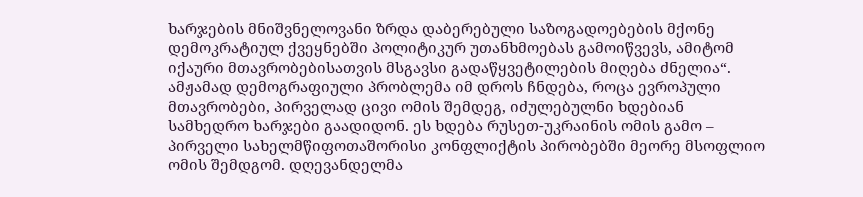ხარჯების მნიშვნელოვანი ზრდა დაბერებული საზოგადოებების მქონე დემოკრატიულ ქვეყნებში პოლიტიკურ უთანხმოებას გამოიწვევს, ამიტომ იქაური მთავრობებისათვის მსგავსი გადაწყვეტილების მიღება ძნელია“.
ამჟამად დემოგრაფიული პრობლემა იმ დროს ჩნდება, როცა ევროპული მთავრობები, პირველად ცივი ომის შემდეგ, იძულებულნი ხდებიან სამხედრო ხარჯები გაადიდონ. ეს ხდება რუსეთ-უკრაინის ომის გამო – პირველი სახელმწიფოთაშორისი კონფლიქტის პირობებში მეორე მსოფლიო ომის შემდგომ. დღევანდელმა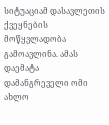სიტუაციამ დასავლეთის ქვეყნების მოწყვლადობა გამოავლინა. ამას დაემატა დამანგრეველი ომი ახლო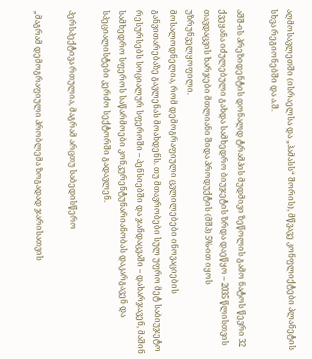აღმოსავლეთში (ისრაელსა და „ჰამასს“ შორის), მწვავე კონფლიქტები პლანეტის სხვა რეგიონებში და ა.შ.

აშშ-ის პრეზიდენტის დონალდ ტრამპის მუდმივი ზეწოლის გამო ნატოს წევრი 32 ქვეყანა იძულებული გახდა სამხედრო ბიუჯეტის ზრდა დაეწყო – 2035 წლისთვის თავდაცვის ხარჯები მთლიანი შიდა პროდუქტის (მშპ) 5%-ით იყოს უზრუნველყოფილი.
მოსალოდნელია, რომ დემოგრაფიული ცვლილებები ინოვაციების განვითარებაზე გავლენას მოახდენს. თუ მთავრობები სულ უფრო მეტ საბიუჯეტო რესურსებს სოციალურ სფეროში – პენსიებში და ჯანდაცვაში – დახარჯავენ, მაშინ სამხედრო სფეროს საწარმოები კონკურენტუნარიანობას დაკარგავენ და სპეციალისტები კერძო სექტორში გადავლენ.

პერსპექტივა რთულია, მაგრამ არცთუ საბედისწერო

„მაგრამ დემოგრაფიული პრობლემა ზოგადად ჯარისათვის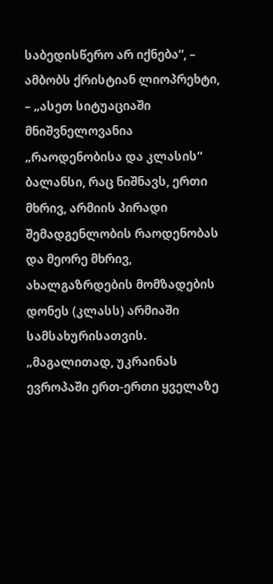საბედისწერო არ იქნება“, – ამბობს ქრისტიან ლიოპრეხტი, – „ასეთ სიტუაციაში მნიშვნელოვანია „რაოდენობისა და კლასის“ ბალანსი, რაც ნიშნავს, ერთი მხრივ, არმიის პირადი შემადგენლობის რაოდენობას და მეორე მხრივ, ახალგაზრდების მომზადების დონეს (კლასს) არმიაში სამსახურისათვის. „მაგალითად, უკრაინას ევროპაში ერთ-ერთი ყველაზე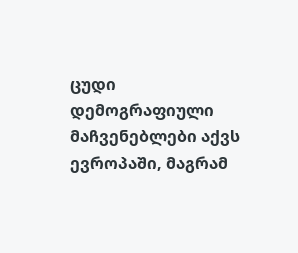ცუდი დემოგრაფიული მაჩვენებლები აქვს ევროპაში, მაგრამ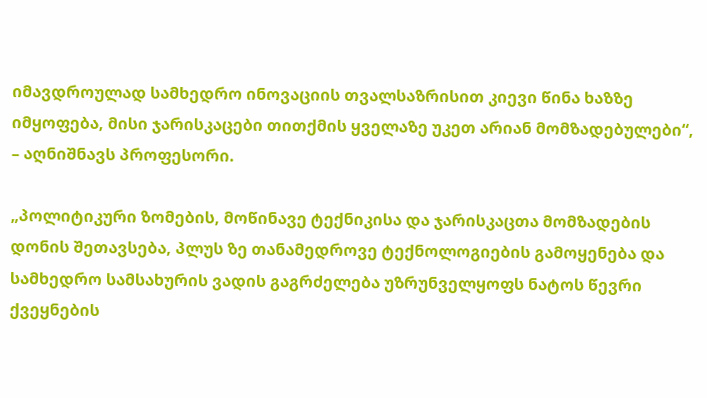იმავდროულად სამხედრო ინოვაციის თვალსაზრისით კიევი წინა ხაზზე იმყოფება, მისი ჯარისკაცები თითქმის ყველაზე უკეთ არიან მომზადებულები“, – აღნიშნავს პროფესორი.

„პოლიტიკური ზომების, მოწინავე ტექნიკისა და ჯარისკაცთა მომზადების დონის შეთავსება, პლუს ზე თანამედროვე ტექნოლოგიების გამოყენება და სამხედრო სამსახურის ვადის გაგრძელება უზრუნველყოფს ნატოს წევრი ქვეყნების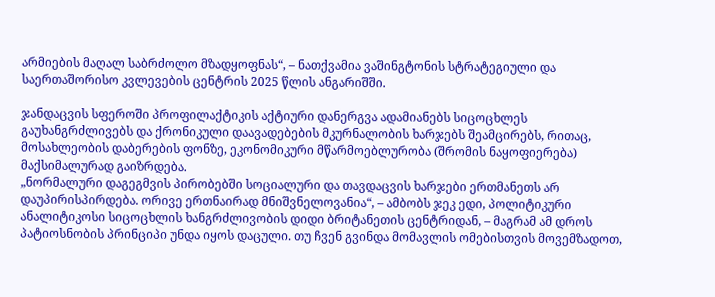არმიების მაღალ საბრძოლო მზადყოფნას“, – ნათქვამია ვაშინგტონის სტრატეგიული და საერთაშორისო კვლევების ცენტრის 2025 წლის ანგარიშში.

ჯანდაცვის სფეროში პროფილაქტიკის აქტიური დანერგვა ადამიანებს სიცოცხლეს გაუხანგრძლივებს და ქრონიკული დაავადებების მკურნალობის ხარჯებს შეამცირებს, რითაც, მოსახლეობის დაბერების ფონზე, ეკონომიკური მწარმოებლურობა (შრომის ნაყოფიერება) მაქსიმალურად გაიზრდება.
„ნორმალური დაგეგმვის პირობებში სოციალური და თავდაცვის ხარჯები ერთმანეთს არ დაუპირისპირდება. ორივე ერთნაირად მნიშვნელოვანია“, – ამბობს ჯეკ ედი, პოლიტიკური ანალიტიკოსი სიცოცხლის ხანგრძლივობის დიდი ბრიტანეთის ცენტრიდან, – მაგრამ ამ დროს პატიოსნობის პრინციპი უნდა იყოს დაცული. თუ ჩვენ გვინდა მომავლის ომებისთვის მოვემზადოთ,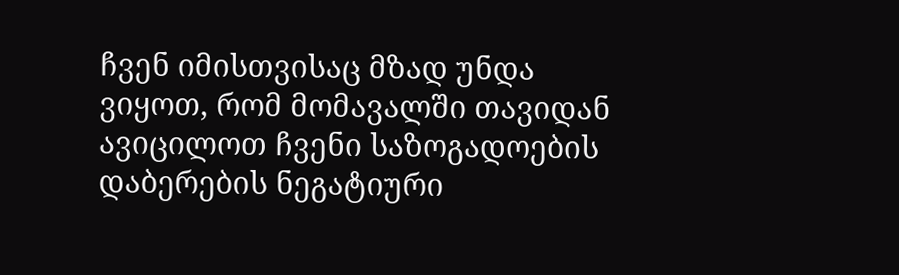ჩვენ იმისთვისაც მზად უნდა ვიყოთ, რომ მომავალში თავიდან ავიცილოთ ჩვენი საზოგადოების დაბერების ნეგატიური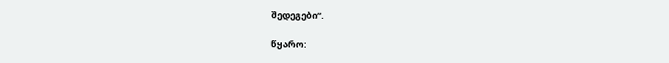შედეგები“.

წყარო: